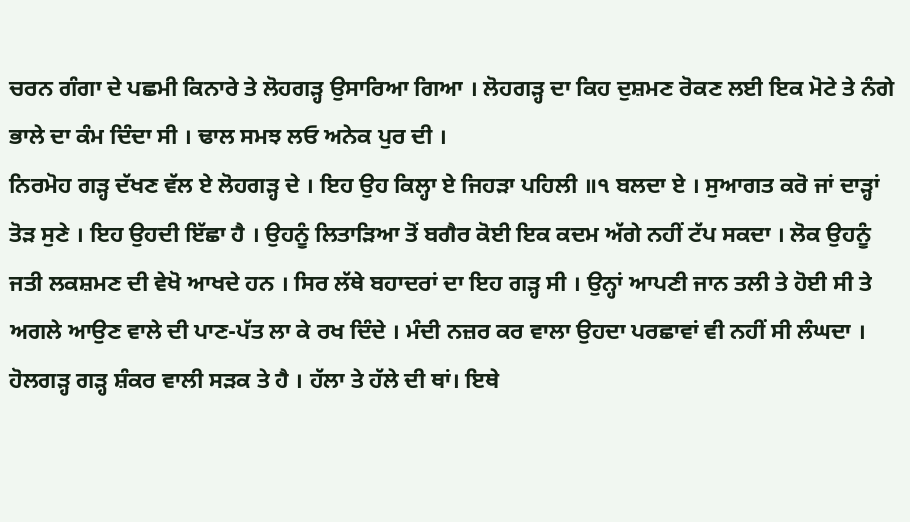ਚਰਨ ਗੰਗਾ ਦੇ ਪਛਮੀ ਕਿਨਾਰੇ ਤੇ ਲੋਹਗੜ੍ਹ ਉਸਾਰਿਆ ਗਿਆ । ਲੋਹਗੜ੍ਹ ਦਾ ਕਿਹ ਦੁਸ਼ਮਣ ਰੋਕਣ ਲਈ ਇਕ ਮੋਟੇ ਤੇ ਨੰਗੇ ਭਾਲੇ ਦਾ ਕੰਮ ਦਿੰਦਾ ਸੀ । ਢਾਲ ਸਮਝ ਲਓ ਅਨੇਕ ਪੁਰ ਦੀ ।
ਨਿਰਮੋਹ ਗੜ੍ਹ ਦੱਖਣ ਵੱਲ ਏ ਲੋਹਗੜ੍ਹ ਦੇ । ਇਹ ਉਹ ਕਿਲ੍ਹਾ ਏ ਜਿਹੜਾ ਪਹਿਲੀ ॥੧ ਬਲਦਾ ਏ । ਸੁਆਗਤ ਕਰੋ ਜਾਂ ਦਾੜ੍ਹਾਂ ਤੋੜ ਸੁਣੇ । ਇਹ ਉਹਦੀ ਇੱਛਾ ਹੈ । ਉਹਨੂੰ ਲਿਤਾੜਿਆ ਤੋਂ ਬਗੈਰ ਕੋਈ ਇਕ ਕਦਮ ਅੱਗੇ ਨਹੀਂ ਟੱਪ ਸਕਦਾ । ਲੋਕ ਉਹਨੂੰ ਜਤੀ ਲਕਸ਼ਮਣ ਦੀ ਵੇਖੋ ਆਖਦੇ ਹਨ । ਸਿਰ ਲੱਥੇ ਬਹਾਦਰਾਂ ਦਾ ਇਹ ਗੜ੍ਹ ਸੀ । ਉਨ੍ਹਾਂ ਆਪਣੀ ਜਾਨ ਤਲੀ ਤੇ ਹੋਈ ਸੀ ਤੇ ਅਗਲੇ ਆਉਣ ਵਾਲੇ ਦੀ ਪਾਣ-ਪੱਤ ਲਾ ਕੇ ਰਖ ਦਿੰਦੇ । ਮੰਦੀ ਨਜ਼ਰ ਕਰ ਵਾਲਾ ਉਹਦਾ ਪਰਛਾਵਾਂ ਵੀ ਨਹੀਂ ਸੀ ਲੰਘਦਾ ।
ਹੋਲਗੜ੍ਹ ਗੜ੍ਹ ਸ਼ੰਕਰ ਵਾਲੀ ਸੜਕ ਤੇ ਹੈ । ਹੱਲਾ ਤੇ ਹੱਲੇ ਦੀ ਥਾਂ। ਇਥੇ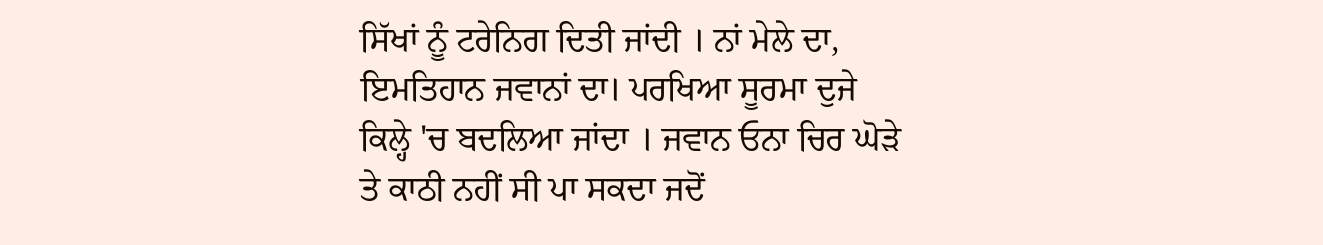ਸਿੱਖਾਂ ਨੂੰ ਟਰੇਨਿਗ ਦਿਤੀ ਜਾਂਦੀ । ਨਾਂ ਮੇਲੇ ਦਾ, ਇਮਤਿਹਾਨ ਜਵਾਨਾਂ ਦਾ। ਪਰਖਿਆ ਸੂਰਮਾ ਦੁਜੇ ਕਿਲ੍ਹੇ 'ਚ ਬਦਲਿਆ ਜਾਂਦਾ । ਜਵਾਨ ਓਨਾ ਚਿਰ ਘੋੜੇ ਤੇ ਕਾਠੀ ਨਹੀਂ ਸੀ ਪਾ ਸਕਦਾ ਜਦੋਂ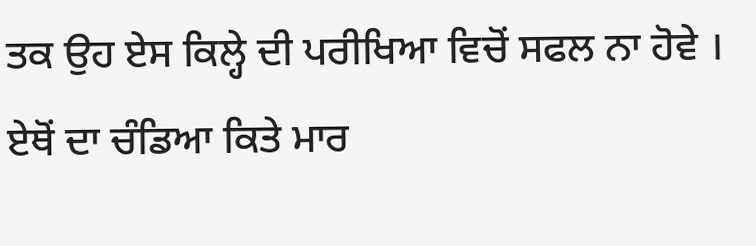ਤਕ ਉਹ ਏਸ ਕਿਲ੍ਹੇ ਦੀ ਪਰੀਖਿਆ ਵਿਚੋਂ ਸਫਲ ਨਾ ਹੋਵੇ । ਏਥੋਂ ਦਾ ਚੰਡਿਆ ਕਿਤੇ ਮਾਰ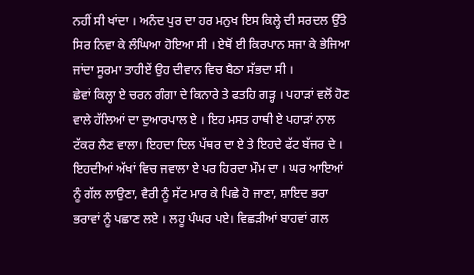ਨਹੀਂ ਸੀ ਖਾਂਦਾ । ਅਨੰਦ ਪੁਰ ਦਾ ਹਰ ਮਨੁਖ ਇਸ ਕਿਲ੍ਹੇ ਦੀ ਸਰਦਲ ਉੱਤੇ ਸਿਰ ਨਿਵਾ ਕੇ ਲੰਘਿਆ ਹੋਇਆ ਸੀ । ਏਥੋਂ ਈ ਕਿਰਪਾਨ ਸਜਾ ਕੇ ਭੇਜਿਆ ਜਾਂਦਾ ਸੂਰਮਾ ਤਾਹੀਏਂ ਉਹ ਦੀਵਾਨ ਵਿਚ ਬੈਠਾ ਸੱਭਦਾ ਸੀ ।
ਛੇਵਾਂ ਕਿਲ੍ਹਾ ਏ ਚਰਨ ਗੰਗਾ ਦੇ ਕਿਨਾਰੇ ਤੇ ਫਤਹਿ ਗੜ੍ਹ । ਪਹਾੜਾਂ ਵਲੋਂ ਹੋਣ ਵਾਲੇ ਹੱਲਿਆਂ ਦਾ ਦੁਆਰਪਾਲ ਏ । ਇਹ ਮਸਤ ਹਾਥੀ ਏ ਪਹਾੜਾਂ ਨਾਲ ਟੱਕਰ ਲੈਣ ਵਾਲਾ। ਇਹਦਾ ਦਿਲ ਪੱਥਰ ਦਾ ਏ ਤੇ ਇਹਦੇ ਫੱਟ ਬੱਜਰ ਦੇ । ਇਹਦੀਆਂ ਅੱਖਾਂ ਵਿਚ ਜਵਾਲਾ ਏ ਪਰ ਹਿਰਦਾ ਮੌਮ ਦਾ । ਘਰ ਆਇਆਂ ਨੂੰ ਗੱਲ ਲਾਉਣਾ, ਵੈਰੀ ਨੂੰ ਸੱਟ ਮਾਰ ਕੇ ਪਿਛੇ ਹੋ ਜਾਣਾ, ਸ਼ਾਇਦ ਭਰਾ ਭਰਾਵਾਂ ਨੂੰ ਪਛਾਣ ਲਏ । ਲਹੂ ਪੰਘਰ ਪਏ। ਵਿਛੜੀਆਂ ਬਾਹਵਾਂ ਗਲ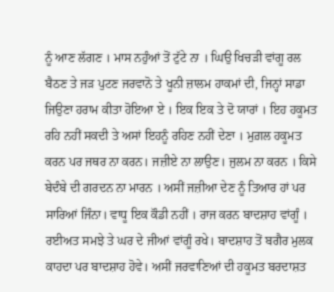ਨੂੰ ਆਣ ਲੱਗਣ । ਮਾਸ ਨਹੁੰਆਂ ਤੋਂ ਟੁੱਟੇ ਨਾ । ਘਿਉ ਖਿਚੜੀ ਵਾਂਗੂ ਰਲ ਬੈਠਣ ਤੇ ਜੜ ਪੁਟਣ ਜਰਵਾਨੋ ਤੇ ਖੂਨੀ ਜ਼ਾਲਮ ਹਾਕਮਾਂ ਦੀ, ਜਿਨ੍ਹਾਂ ਸਾਡਾ ਜਿਉਣਾ ਹਰਾਮ ਕੀਤਾ ਹੋਇਆ ਏ । ਇਕ ਇਕ ਤੇ ਦੋ ਯਾਰਾਂ । ਇਹ ਹਕੂਮਤ ਰਹਿ ਨਹੀਂ ਸਕਦੀ ਤੇ ਅਸਾਂ ਇਹਨੂੰ ਰਹਿਣ ਨਹੀਂ ਦੇਣਾ । ਮੁਗ਼ਲ ਹਕੂਮਤ ਕਰਨ ਪਰ ਜਥਰ ਨਾ ਕਰਨ। ਜਜ਼ੀਏ ਨਾ ਲਾਉਣ। ਜੁਲਮ ਨਾ ਕਰਨ । ਕਿਸੇ ਬੇਦੰਬੇ ਦੀ ਗਰਦਨ ਨਾ ਮਾਰਨ । ਅਸੀਂ ਜਜ਼ੀਆ ਦੇਣ ਨੂੰ ਤਿਆਰ ਹਾਂ ਪਰ ਸਾਰਿਆਂ ਜਿੰਨਾ। ਵਾਧੂ ਇਕ ਕੌਡੀ ਨਹੀਂ । ਰਾਜ ਕਰਨ ਬਾਦਸ਼ਾਹ ਵਾਂਗੂੰ । ਰਈਅਤ ਸਮਝੇ ਤੇ ਘਰ ਦੇ ਜੀਆਂ ਵਾਂਗੂੰ ਰਖੇ। ਬਾਦਸ਼ਾਹ ਤੋਂ ਬਗੈਰ ਮੁਲਕ ਕਾਹਦਾ ਪਰ ਬਾਦਸ਼ਾਹ ਹੋਵੇ। ਅਸੀਂ ਜਰਵਾਣਿਆਂ ਦੀ ਹਕੂਮਤ ਬਰਦਾਸ਼ਤ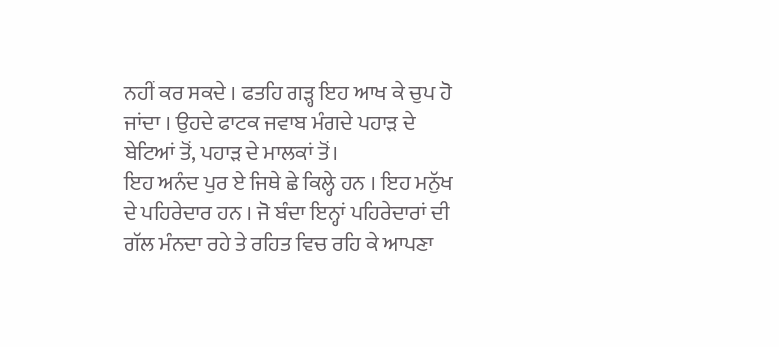ਨਹੀਂ ਕਰ ਸਕਦੇ । ਫਤਹਿ ਗੜ੍ਹ ਇਹ ਆਖ ਕੇ ਚੁਪ ਹੋ ਜਾਂਦਾ । ਉਹਦੇ ਫਾਟਕ ਜਵਾਬ ਮੰਗਦੇ ਪਹਾੜ ਦੇ ਬੇਟਿਆਂ ਤੋਂ, ਪਹਾੜ ਦੇ ਮਾਲਕਾਂ ਤੋਂ।
ਇਹ ਅਨੰਦ ਪੁਰ ਏ ਜਿਥੇ ਛੇ ਕਿਲ੍ਹੇ ਹਨ । ਇਹ ਮਨੁੱਖ ਦੇ ਪਹਿਰੇਦਾਰ ਹਨ । ਜੋ ਬੰਦਾ ਇਨ੍ਹਾਂ ਪਹਿਰੇਦਾਰਾਂ ਦੀ ਗੱਲ ਮੰਨਦਾ ਰਹੇ ਤੇ ਰਹਿਤ ਵਿਚ ਰਹਿ ਕੇ ਆਪਣਾ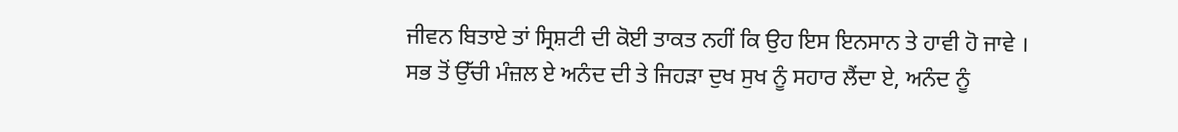ਜੀਵਨ ਬਿਤਾਏ ਤਾਂ ਸ੍ਰਿਸ਼ਟੀ ਦੀ ਕੋਈ ਤਾਕਤ ਨਹੀਂ ਕਿ ਉਹ ਇਸ ਇਨਸਾਨ ਤੇ ਹਾਵੀ ਹੋ ਜਾਵੇ । ਸਭ ਤੋਂ ਉੱਚੀ ਮੰਜ਼ਲ ਏ ਅਨੰਦ ਦੀ ਤੇ ਜਿਹੜਾ ਦੁਖ ਸੁਖ ਨੂੰ ਸਹਾਰ ਲੈਂਦਾ ਏ, ਅਨੰਦ ਨੂੰ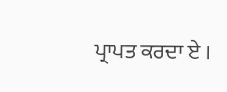ਪ੍ਰਾਪਤ ਕਰਦਾ ਏ ।